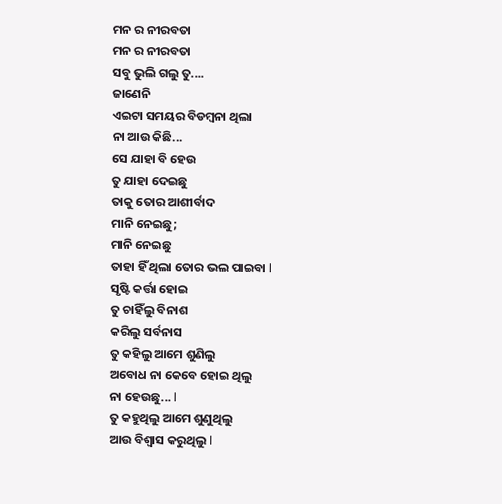ମନ ର ନୀରବତା
ମନ ର ନୀରବତା
ସବୁ ଭୁଲି ଗଲୁ ତୁ....
ଜାଣେନି
ଏଇଟା ସମୟର ବିଡମ୍ବନା ଥିଲା
ନା ଆଉ କିଛି...
ସେ ଯାହା ବି ହେଉ
ତୁ ଯାହା ଦେଇଛୁ
ତାକୁ ତୋର ଆଶୀର୍ବାଦ
ମାନି ନେଇଛୁ;
ମାନି ନେଇଛୁ
ତାହା ହିଁ ଥିଲା ତୋର ଭଲ ପାଇବା l
ସୃଷ୍ଟି କର୍ତ୍ତା ହୋଇ
ତୁ ଚାହିଁଲୁ ବିନାଶ
କରିଲୁ ସର୍ବନାସ
ତୁ କହିଲୁ ଆମେ ଶୁଣିଲୁ
ଅବୋଧ ନା କେବେ ହୋଇ ଥିଲୁ
ନା ହେଉଛୁ... l
ତୁ କହୁଥିଲୁ ଆମେ ଶୁଣୁଥିଲୁ
ଆଉ ବିଶ୍ୱାସ କରୁଥିଲୁ l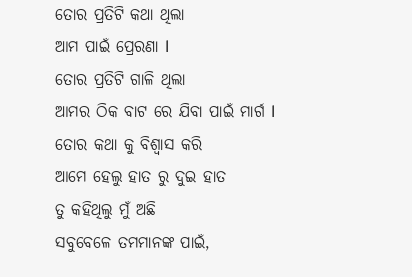ତୋର ପ୍ରତିଟି କଥା ଥିଲା
ଆମ ପାଇଁ ପ୍ରେରଣା l
ତୋର ପ୍ରତିଟି ଗାଳି ଥିଲା
ଆମର ଠିକ ବାଟ ରେ ଯିବା ପାଇଁ ମାର୍ଗ l
ତୋର କଥା କୁ ବିଶ୍ୱାସ କରି
ଆମେ ହେଲୁ ହାତ ରୁ ଦୁଇ ହାତ
ତୁ କହିଥିଲୁ ମୁଁ ଅଛି
ସବୁବେଳେ ତମମାନଙ୍କ ପାଇଁ,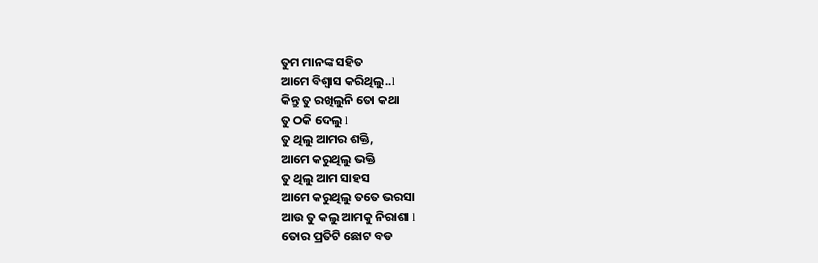ତୁମ ମାନଙ୍କ ସହିତ
ଆମେ ବିଶ୍ୱାସ କରିଥିଲୁ..l
କିନ୍ତୁ ତୁ ରଖିଲୁନି ତୋ କଥା
ତୁ ଠକି ଦେଲୁ l
ତୁ ଥିଲୁ ଆମର ଶକ୍ତି,
ଆମେ କରୁଥିଲୁ ଭକ୍ତି
ତୁ ଥିଲୁ ଆମ ସାହସ
ଆମେ କରୁଥିଲୁ ତତେ ଭରସା
ଆଉ ତୁ କଲୁ ଆମକୁ ନିରାଶା l
ତୋର ପ୍ରତିଟି ଛୋଟ ବଡ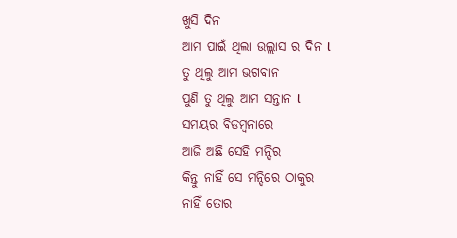ଖୁସି ଦିନ
ଆମ ପାଇଁ ଥିଲା ଉଲ୍ଲାସ ର ଦିନ l
ତୁ ଥିଲୁ ଆମ ଭଗବାନ
ପୁଣି ତୁ ଥିଲୁ ଆମ ସନ୍ତାନ l
ସମୟର ବିଡମ୍ବନାରେ
ଆଜି ଅଛି ସେହି ମନ୍ଦିର
କିନ୍ତୁ ନାହିଁ ସେ ମନ୍ଦିରେ ଠାକୁର
ନାହିଁ ତୋର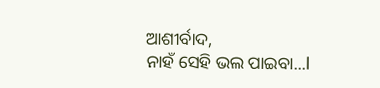ଆଶୀର୍ବାଦ,
ନାହଁ ସେହି ଭଲ ପାଇବା...l